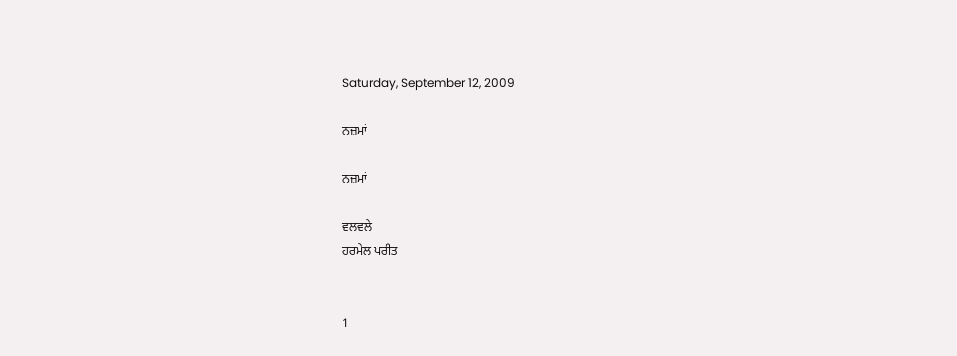Saturday, September 12, 2009

ਨਜ਼ਮਾਂ

ਨਜ਼ਮਾਂ

ਵਲਵਲੇ
ਹਰਮੇਲ ਪਰੀਤ


1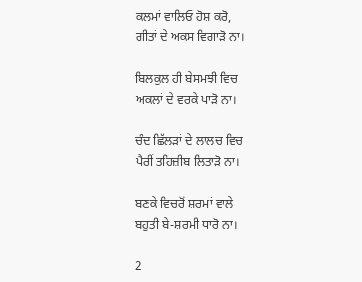ਕਲਮਾਂ ਵਾਲਿਓ ਹੋਸ਼ ਕਰੋ,
ਗੀਤਾਂ ਦੇ ਅਕਸ ਵਿਗਾੜੋ ਨਾ।

ਬਿਲਕੁਲ ਹੀ ਬੇਸਮਝੀ ਵਿਚ
ਅਕਲਾਂ ਦੇ ਵਰਕੇ ਪਾੜੋ ਨਾ।

ਚੰਦ ਛਿੱਲੜਾਂ ਦੇ ਲਾਲਚ ਵਿਚ
ਪੈਰੀਂ ਤਹਿਜ਼ੀਬ ਲਿਤਾੜੋ ਨਾ।

ਬਣਕੇ ਵਿਚਰੋਂ ਸ਼ਰਮਾਂ ਵਾਲੇ
ਬਹੁਤੀ ਬੇ-ਸ਼ਰਮੀ ਧਾਰੋ ਨਾ।

2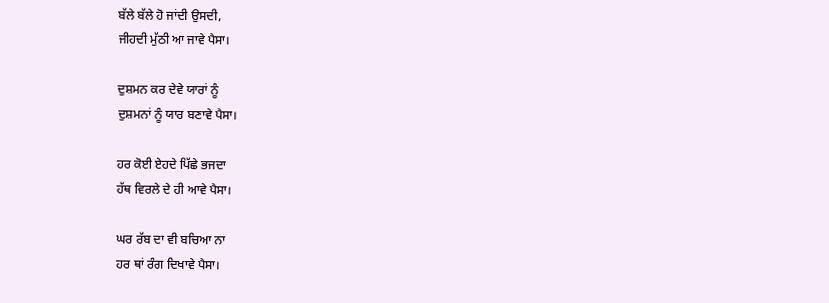ਬੱਲੇ ਬੱਲੇ ਹੋ ਜਾਂਦੀ ਉਸਦੀ,
ਜੀਹਦੀ ਮੁੱਠੀ ਆ ਜਾਵੇ ਪੈਸਾ।

ਦੁਸ਼ਮਨ ਕਰ ਦੇਵੇ ਯਾਰਾਂ ਨੂੰ
ਦੁਸ਼ਮਨਾਂ ਨੂੰ ਯਾਰ ਬਣਾਵੇ ਪੈਸਾ।

ਹਰ ਕੋਈ ਏਹਦੇ ਪਿੱਛੇ ਭਜਦਾ
ਹੱਥ ਵਿਰਲੇ ਦੇ ਹੀ ਆਵੇ ਪੈਸਾ।

ਘਰ ਰੱਬ ਦਾ ਵੀ ਬਚਿਆ ਨਾ
ਹਰ ਥਾਂ ਰੰਗ ਦਿਖਾਵੇ ਪੈਸਾ।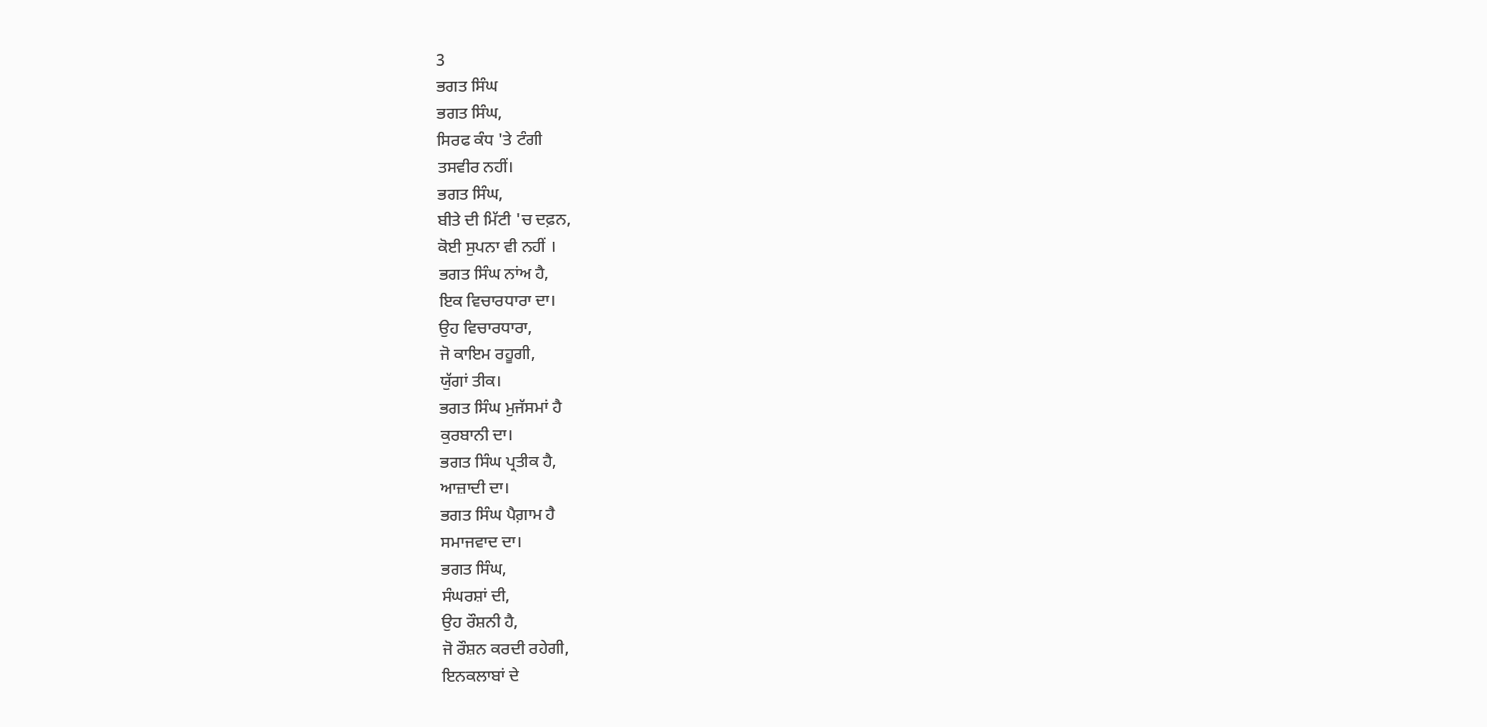3
ਭਗਤ ਸਿੰਘ
ਭਗਤ ਸਿੰਘ,
ਸਿਰਫ ਕੰਧ 'ਤੇ ਟੰਗੀ
ਤਸਵੀਰ ਨਹੀਂ।
ਭਗਤ ਸਿੰਘ,
ਬੀਤੇ ਦੀ ਮਿੱਟੀ 'ਚ ਦਫ਼ਨ,
ਕੋਈ ਸੁਪਨਾ ਵੀ ਨਹੀਂ ।
ਭਗਤ ਸਿੰਘ ਨਾਂਅ ਹੈ,
ਇਕ ਵਿਚਾਰਧਾਰਾ ਦਾ।
ਉਹ ਵਿਚਾਰਧਾਰਾ,
ਜੋ ਕਾਇਮ ਰਹੂਗੀ,
ਯੁੱਗਾਂ ਤੀਕ।
ਭਗਤ ਸਿੰਘ ਮੁਜੱਸਮਾਂ ਹੈ
ਕੁਰਬਾਨੀ ਦਾ।
ਭਗਤ ਸਿੰਘ ਪ੍ਰਤੀਕ ਹੈ,
ਆਜ਼ਾਦੀ ਦਾ।
ਭਗਤ ਸਿੰਘ ਪੈਗ਼ਾਮ ਹੈ
ਸਮਾਜਵਾਦ ਦਾ।
ਭਗਤ ਸਿੰਘ,
ਸੰਘਰਸ਼ਾਂ ਦੀ,
ਉਹ ਰੌਸ਼ਨੀ ਹੈ,
ਜੋ ਰੌਸ਼ਨ ਕਰਦੀ ਰਹੇਗੀ,
ਇਨਕਲਾਬਾਂ ਦੇ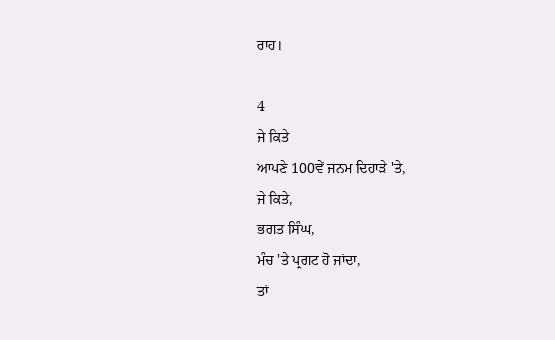ਰਾਹ।

4
ਜੇ ਕਿਤੇ
ਆਪਣੇ 100ਵੇਂ ਜਨਮ ਦਿਹਾੜੇ 'ਤੇ,
ਜੇ ਕਿਤੇ,
ਭਗਤ ਸਿੰਘ,
ਮੰਚ 'ਤੇ ਪ੍ਰਗਟ ਹੋ ਜਾਂਦਾ,
ਤਾਂ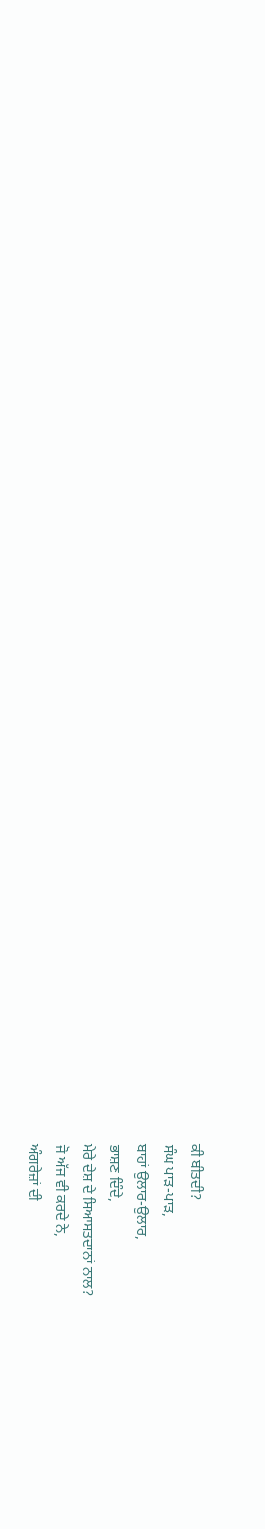ਕੀ ਬੀਤਦੀ?
ਸੰਘ ਪਾੜ-ਪਾੜ,
ਬਾਹਾਂ ਉਲਾਰ-ਉਲਾਰ,
ਭਾਸ਼ਣ ਦਿੰਦੇ,
ਮੇਰੇ ਦੇਸ਼ ਦੇ ਸਿਆਸਤਦਾਨਾਂ ਨਾਲ?
ਜੋ ਅੱਜ ਵੀ ਕਰਦੇ ਨੇ,
ਅੰਗਰੇਜ਼ਾਂ ਦੀ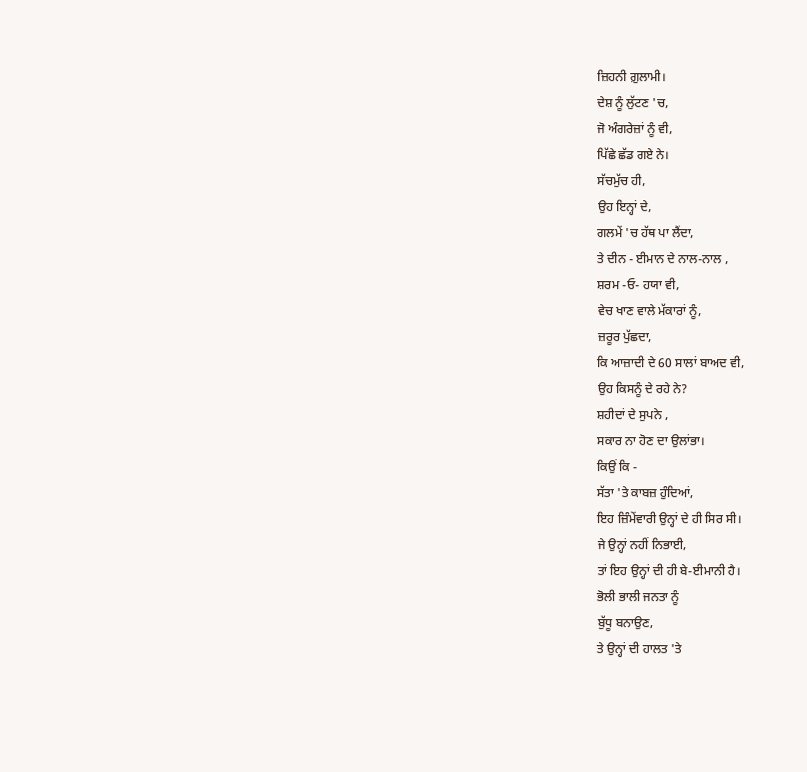ਜ਼ਿਹਨੀ ਗ਼ੁਲਾਮੀ।
ਦੇਸ਼ ਨੂੰ ਲੁੱਟਣ 'ਚ,
ਜੋ ਅੰਗਰੇਜ਼ਾਂ ਨੂੰ ਵੀ,
ਪਿੱਛੇ ਛੱਡ ਗਏ ਨੇ।
ਸੱਚਮੁੱਚ ਹੀ,
ਉਹ ਇਨ੍ਹਾਂ ਦੇ,
ਗਲਮੇਂ 'ਚ ਹੱਥ ਪਾ ਲੈਂਦਾ,
ਤੇ ਦੀਨ - ਈਮਾਨ ਦੇ ਨਾਲ-ਨਾਲ ,
ਸ਼ਰਮ -ਓ- ਹਯਾ ਵੀ,
ਵੇਚ ਖਾਣ ਵਾਲੇ ਮੱਕਾਰਾਂ ਨੂੰ,
ਜ਼ਰੂਰ ਪੁੱਛਦਾ,
ਕਿ ਆਜ਼ਾਦੀ ਦੇ 60 ਸਾਲਾਂ ਬਾਅਦ ਵੀ,
ਉਹ ਕਿਸਨੂੰ ਦੇ ਰਹੇ ਨੇ?
ਸ਼ਹੀਦਾਂ ਦੇ ਸੁਪਨੇ ,
ਸਕਾਰ ਨਾ ਹੋਣ ਦਾ ਉਲਾਂਭਾ।
ਕਿਉਂ ਕਿ -
ਸੱਤਾ 'ਤੇ ਕਾਬਜ਼ ਹੁੰਦਿਆਂ,
ਇਹ ਜ਼ਿੰਮੇਂਵਾਰੀ ਉਨ੍ਹਾਂ ਦੇ ਹੀ ਸਿਰ ਸੀ।
ਜੇ ਉਨ੍ਹਾਂ ਨਹੀਂ ਨਿਭਾਈ,
ਤਾਂ ਇਹ ਉਨ੍ਹਾਂ ਦੀ ਹੀ ਬੇ-ਈਮਾਨੀ ਹੈ।
ਭੋਲੀ ਭਾਲੀ ਜਨਤਾ ਨੂੰ
ਬੁੱਧੂ ਬਨਾਉਣ,
ਤੇ ਉਨ੍ਹਾਂ ਦੀ ਹਾਲਤ 'ਤੇ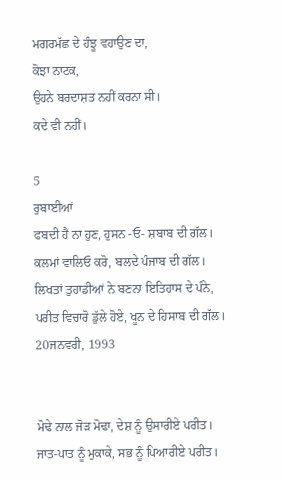ਮਗਰਮੱਛ ਦੇ ਹੰਝੂ ਵਹਾਉਣ ਦਾ,
ਕੋਝਾ ਨਾਟਕ,
ਉਹਨੇ ਬਰਦਾਸ਼ਤ ਨਹੀਂ ਕਰਨਾ ਸੀ।
ਕਦੇ ਵੀ ਨਹੀਂ।

5
ਰੁਬਾਈਆਂ
ਫਬਦੀ ਹੈ ਨਾ ਹੁਣ, ਹੁਸਨ -ਓ- ਸ਼ਬਾਬ ਦੀ ਗੱਲ।
ਕਲਮਾਂ ਵਾਲਿਓ ਕਰੋ, ਬਲਦੇ ਪੰਜਾਬ ਦੀ ਗੱਲ।
ਲਿਖਤਾਂ ਤੁਹਾਡੀਆਂ ਨੇ ਬਣਨਾ ਇਤਿਹਾਸ ਦੇ ਪੰਨੇ,
ਪਰੀਤ ਵਿਚਾਰੋ ਡੁੱਲੇ ਹੋਏ, ਖੂਨ ਦੇ ਹਿਸਾਬ ਦੀ ਗੱਲ।
20ਜਨਵਰੀ, 1993


ਮੋਢੇ ਨਾਲ ਜੋੜ ਮੋਢਾ, ਦੇਸ਼ ਨੂੰ ਉਸਾਰੀਏ ਪਰੀਤ।
ਜਾਤ-ਪਾਤ ਨੂੰ ਮੁਕਾਕੇ, ਸਭ ਨੂੰ ਪਿਆਰੀਏ ਪਰੀਤ।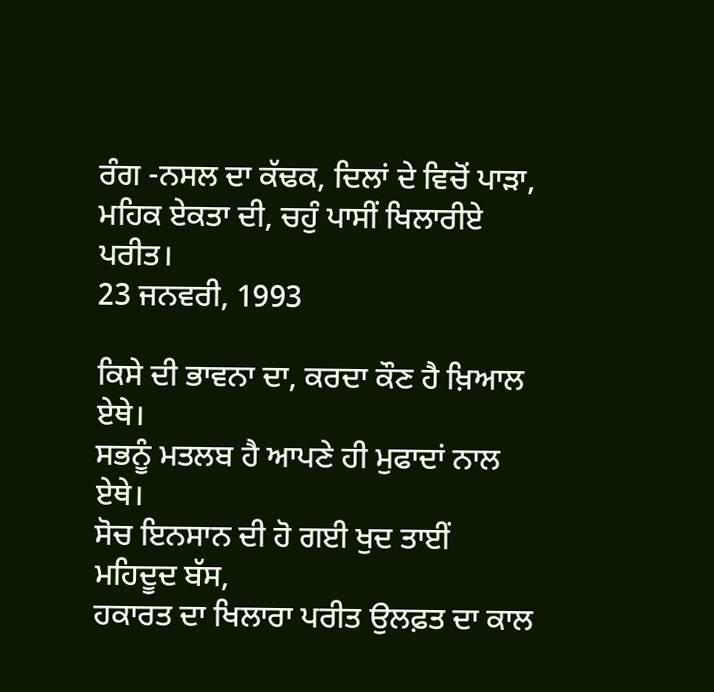ਰੰਗ -ਨਸਲ ਦਾ ਕੱਢਕ, ਦਿਲਾਂ ਦੇ ਵਿਚੋਂ ਪਾੜਾ,
ਮਹਿਕ ਏਕਤਾ ਦੀ, ਚਹੁੰ ਪਾਸੀਂ ਖਿਲਾਰੀਏ ਪਰੀਤ।
23 ਜਨਵਰੀ, 1993

ਕਿਸੇ ਦੀ ਭਾਵਨਾ ਦਾ, ਕਰਦਾ ਕੌਣ ਹੈ ਖ਼ਿਆਲ ਏਥੇ।
ਸਭਨੂੰ ਮਤਲਬ ਹੈ ਆਪਣੇ ਹੀ ਮੁਫਾਦਾਂ ਨਾਲ ਏਥੇ।
ਸੋਚ ਇਨਸਾਨ ਦੀ ਹੋ ਗਈ ਖੁਦ ਤਾਈਂ ਮਹਿਦੂਦ ਬੱਸ,
ਹਕਾਰਤ ਦਾ ਖਿਲਾਰਾ ਪਰੀਤ ਉਲਫ਼ਤ ਦਾ ਕਾਲ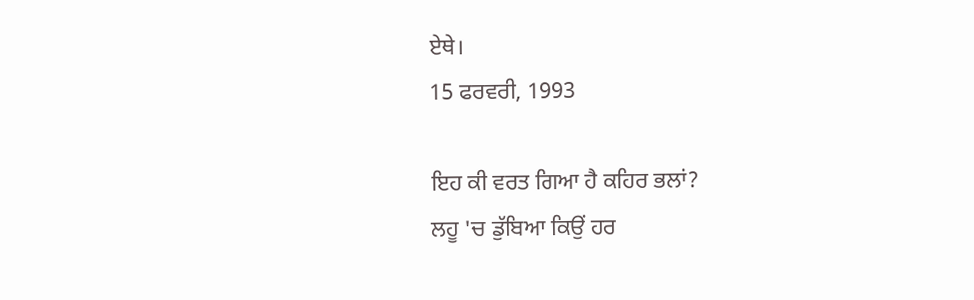ਏਥੇ।
15 ਫਰਵਰੀ, 1993

ਇਹ ਕੀ ਵਰਤ ਗਿਆ ਹੈ ਕਹਿਰ ਭਲਾਂ?
ਲਹੂ 'ਚ ਡੁੱਬਿਆ ਕਿਉਂ ਹਰ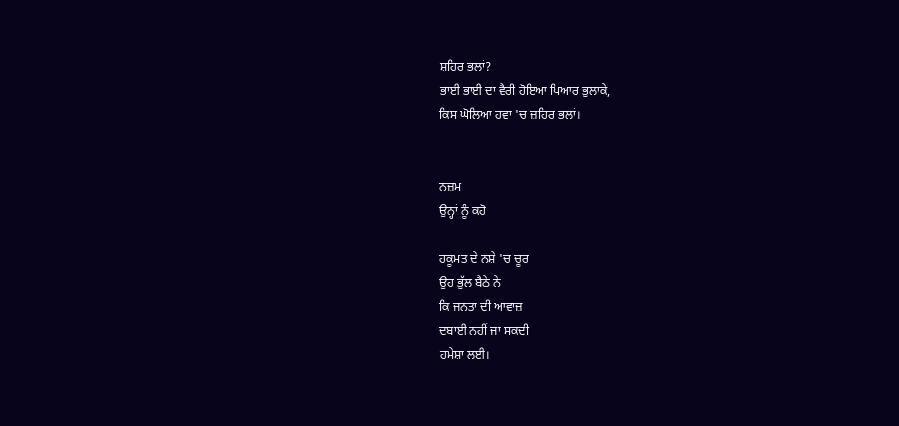ਸ਼ਹਿਰ ਭਲਾਂ?
ਭਾਈ ਭਾਈ ਦਾ ਵੈਰੀ ਹੋਇਆ ਪਿਆਰ ਭੁਲਾਕੇ,
ਕਿਸ ਘੋਲਿਆ ਹਵਾ 'ਚ ਜ਼ਹਿਰ ਭਲਾਂ।


ਨਜ਼ਮ
ਉਨ੍ਹਾਂ ਨੂੰ ਕਹੋ

ਹਕੂਮਤ ਦੇ ਨਸ਼ੇ 'ਚ ਚੂਰ
ਉਹ ਭੁੱਲ ਬੈਠੇ ਨੇ
ਕਿ ਜਨਤਾ ਦੀ ਆਵਾਜ਼
ਦਬਾਈ ਨਹੀਂ ਜਾ ਸਕਦੀ
ਹਮੇਸ਼ਾ ਲਈ।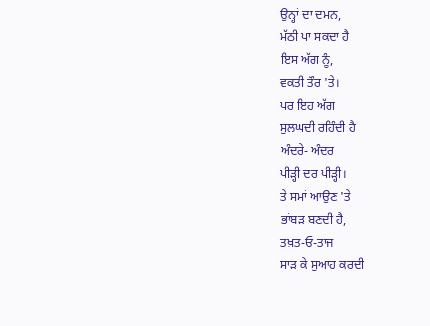ਉਨ੍ਹਾਂ ਦਾ ਦਮਨ,
ਮੱਠੀ ਪਾ ਸਕਦਾ ਹੈ
ਇਸ ਅੱਗ ਨੂੰ,
ਵਕਤੀ ਤੌਰ 'ਤੇ।
ਪਰ ਇਹ ਅੱਗ
ਸੁਲਘਦੀ ਰਹਿੰਦੀ ਹੈ
ਅੰਦਰੇ- ਅੰਦਰ
ਪੀੜ੍ਹੀ ਦਰ ਪੀੜ੍ਹੀ।
ਤੇ ਸਮਾਂ ਆਉਣ 'ਤੇ
ਭਾਂਬੜ ਬਣਦੀ ਹੈ,
ਤਖ਼ਤ-ਓ-ਤਾਜ
ਸਾੜ ਕੇ ਸੁਆਹ ਕਰਦੀ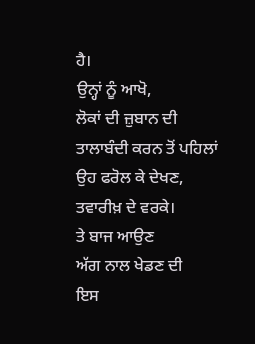ਹੈ।
ਉਨ੍ਹਾਂ ਨੂੰ ਆਖੋ,
ਲੋਕਾਂ ਦੀ ਜ਼ੁਬਾਨ ਦੀ
ਤਾਲਾਬੰਦੀ ਕਰਨ ਤੋਂ ਪਹਿਲਾਂ
ਉਹ ਫਰੋਲ ਕੇ ਦੇਖਣ,
ਤਵਾਰੀਖ਼ ਦੇ ਵਰਕੇ।
ਤੇ ਬਾਜ ਆਉਣ
ਅੱਗ ਨਾਲ ਖੇਡਣ ਦੀ
ਇਸ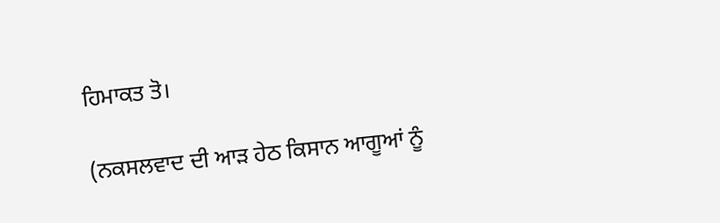ਹਿਮਾਕਤ ਤੋ।

(ਨਕਸਲਵਾਦ ਦੀ ਆੜ ਹੇਠ ਕਿਸਾਨ ਆਗੂਆਂ ਨੂੰ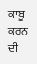ਕਾਬੂ ਕਰਨ ਦੀ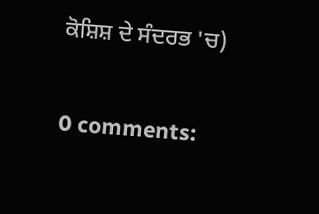ਕੋਸ਼ਿਸ਼ ਦੇ ਸੰਦਰਭ 'ਚ)

0 comments: